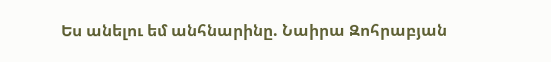Ես անելու եմ անհնարինը. Նաիրա Զոհրաբյան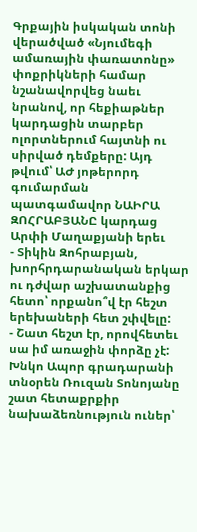Գրքային իսկական տոնի վերածված «Նյումեգի ամառային փառատոնը» փոքրիկների համար նշանավորվեց նաեւ նրանով, որ հեքիաթներ կարդացին տարբեր ոլորտներում հայտնի ու սիրված դեմքերը: Այդ թվում՝ ԱԺ յոթերորդ գումարման պատգամավոր ՆԱԻՐԱ ԶՈՀՐԱԲՅԱՆԸ կարդաց Արփի Մաղաքյանի երեւ
- Տիկին Զոհրաբյան, խորհրդարանական երկար ու դժվար աշխատանքից հետո՝ որքանո՞վ էր հեշտ երեխաների հետ շփվելը:
- Շատ հեշտ էր, որովհետեւ սա իմ առաջին փորձը չէ: Խնկո Ապոր գրադարանի տնօրեն Ռուզան Տոնոյանը շատ հետաքրքիր նախաձեռնություն ուներ՝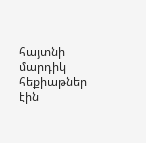հայտնի մարդիկ հեքիաթներ էին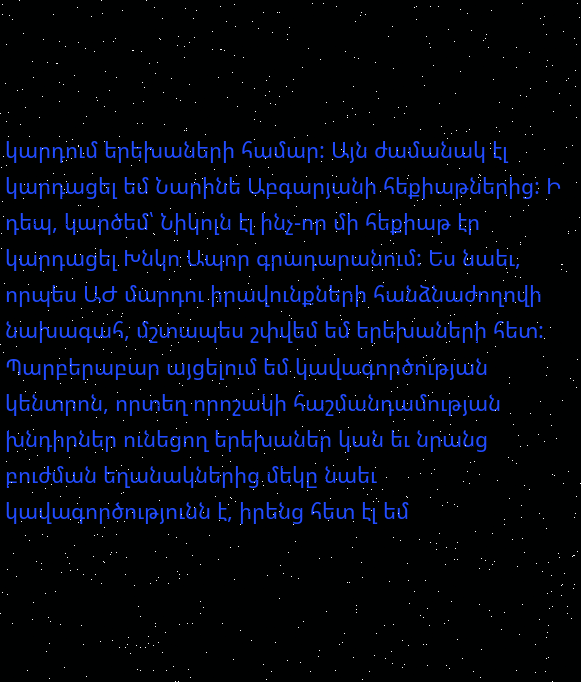կարդում երեխաների համար: Այն ժամանակ էլ կարդացել եմ Նարինե Աբգարյանի հեքիաթներից: Ի դեպ, կարծեմ՝ Նիկոլն էլ ինչ-որ մի հեքիաթ էր կարդացել Խնկո Ապոր գրադարանում: Ես նաեւ, որպես ԱԺ մարդու իրավունքների հանձնաժողովի նախագահ, մշտապես շփվեմ եմ երեխաների հետ: Պարբերաբար այցելում եմ կավագործության կենտրոն, որտեղ որոշակի հաշմանդամության խնդիրներ ունեցող երեխաներ կան եւ նրանց բուժման եղանակներից մեկը նաեւ կավագործությունն է, իրենց հետ էլ եմ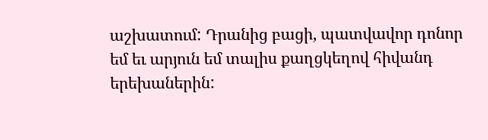աշխատում: Դրանից բացի, պատվավոր դոնոր եմ եւ արյուն եմ տալիս քաղցկեղով հիվանդ երեխաներին: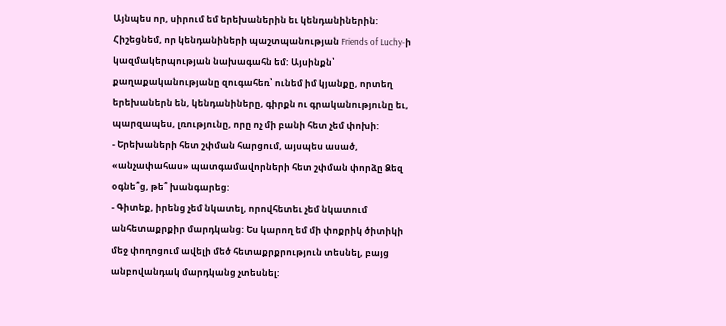Այնպես որ, սիրում եմ երեխաներին եւ կենդանիներին: Հիշեցնեմ, որ կենդանիների պաշտպանության Friends of Luchy-ի կազմակերպության նախագահն եմ: Այսինքն՝ քաղաքականությանը զուգահեռ՝ ունեմ իմ կյանքը, որտեղ երեխաներն են, կենդանիները, գիրքն ու գրականությունը եւ, պարզապես, լռությունը, որը ոչ մի բանի հետ չեմ փոխի:
- Երեխաների հետ շփման հարցում, այսպես ասած, «անչափահաս» պատգամավորների հետ շփման փորձը Ձեզ օգնե՞ց, թե՞ խանգարեց:
- Գիտեք, իրենց չեմ նկատել, որովհետեւ չեմ նկատում անհետաքրքիր մարդկանց: Ես կարող եմ մի փոքրիկ ծիտիկի մեջ փողոցում ավելի մեծ հետաքրքրություն տեսնել, բայց անբովանդակ մարդկանց չտեսնել: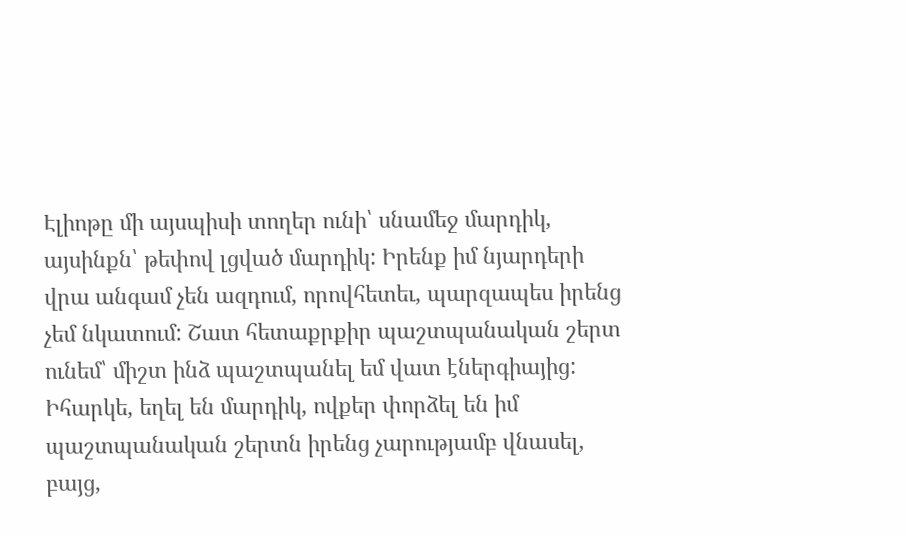Էլիոթը մի այսպիսի տողեր ունի՝ սնամեջ մարդիկ, այսինքն՝ թեփով լցված մարդիկ: Իրենք իմ նյարդերի վրա անգամ չեն ազդում, որովհետեւ, պարզապես իրենց չեմ նկատում: Շատ հետաքրքիր պաշտպանական շերտ ունեմ՝ միշտ ինձ պաշտպանել եմ վատ էներգիայից: Իհարկե, եղել են մարդիկ, ովքեր փորձել են իմ պաշտպանական շերտն իրենց չարությամբ վնասել, բայց,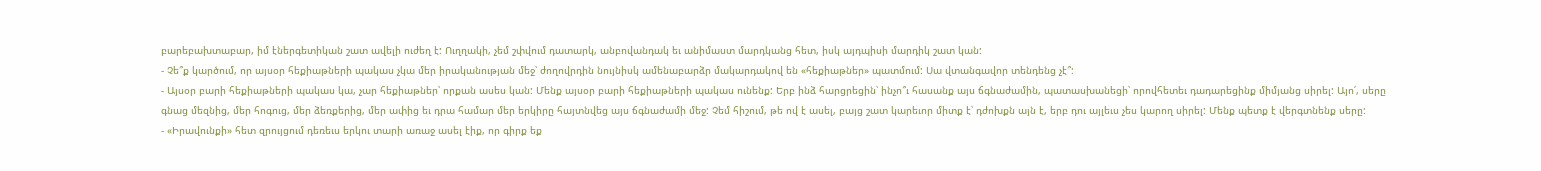բարեբախտաբար, իմ էներգետիկան շատ ավելի ուժեղ է: Ուղղակի, չեմ շփվում դատարկ, անբովանդակ եւ անիմաստ մարդկանց հետ, իսկ այդպիսի մարդիկ շատ կան:
- Չե՞ք կարծում, որ այսօր հեքիաթների պակաս չկա մեր իրականության մեջ՝ ժողովրդին նույնիսկ ամենաբարձր մակարդակով են «հեքիաթներ» պատմում: Սա վտանգավոր տենդենց չէ՞:
- Այսօր բարի հեքիաթների պակաս կա, չար հեքիաթներ՝ որքան ասես կան: Մենք այսօր բարի հեքիաթների պակաս ունենք: Երբ ինձ հարցրեցին՝ ինչո՞ւ հասանք այս ճգնաժամին, պատասխանեցի՝ որովհետեւ դադարեցինք միմյանց սիրել: Այո՛, սերը գնաց մեզնից, մեր հոգուց, մեր ձեռքերից, մեր ափից եւ դրա համար մեր երկիրը հայտնվեց այս ճգնաժամի մեջ: Չեմ հիշում, թե ով է ասել, բայց շատ կարեւոր միտք է՝ դժոխքն այն է, երբ դու այլեւս չես կարող սիրել: Մենք պետք է վերգտնենք սերը:
- «Իրավունքի» հետ զրույցում դեռեւս երկու տարի առաջ ասել էիք, որ գիրք եք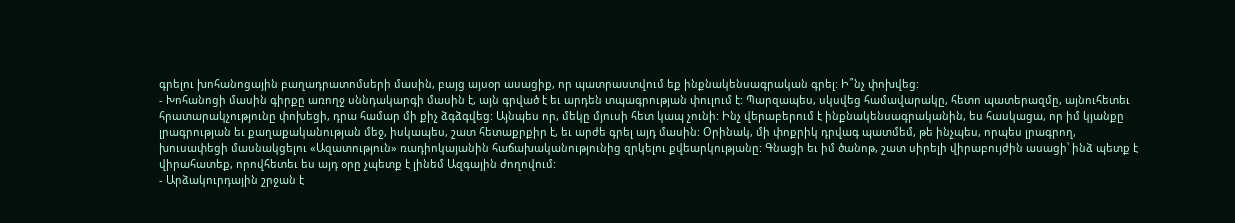գրելու խոհանոցային բաղադրատոմսերի մասին, բայց այսօր ասացիք, որ պատրաստվում եք ինքնակենսագրական գրել: Ի՞նչ փոխվեց:
- Խոհանոցի մասին գիրքը առողջ սննդակարգի մասին է, այն գրված է եւ արդեն տպագրության փուլում է: Պարզապես, սկսվեց համավարակը, հետո պատերազմը, այնուհետեւ հրատարակչությունը փոխեցի, դրա համար մի քիչ ձգձգվեց: Այնպես որ, մեկը մյուսի հետ կապ չունի: Ինչ վերաբերում է ինքնակենսագրականին, ես հասկացա, որ իմ կյանքը լրագրության եւ քաղաքականության մեջ, իսկապես, շատ հետաքրքիր է, եւ արժե գրել այդ մասին: Օրինակ, մի փոքրիկ դրվագ պատմեմ, թե ինչպես, որպես լրագրող, խուսափեցի մասնակցելու «Ազատություն» ռադիոկայանին հաճախականությունից զրկելու քվեարկությանը: Գնացի եւ իմ ծանոթ, շատ սիրելի վիրաբույժին ասացի՝ ինձ պետք է վիրահատեք, որովհետեւ ես այդ օրը չպետք է լինեմ Ազգային ժողովում:
- Արձակուրդային շրջան է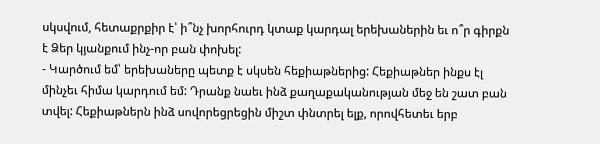սկսվում, հետաքրքիր է՝ ի՞նչ խորհուրդ կտաք կարդալ երեխաներին եւ ո՞ր գիրքն է Ձեր կյանքում ինչ-որ բան փոխել:
- Կարծում եմ՝ երեխաները պետք է սկսեն հեքիաթներից: Հեքիաթներ ինքս էլ մինչեւ հիմա կարդում եմ: Դրանք նաեւ ինձ քաղաքականության մեջ են շատ բան տվել: Հեքիաթներն ինձ սովորեցրեցին միշտ փնտրել ելք, որովհետեւ երբ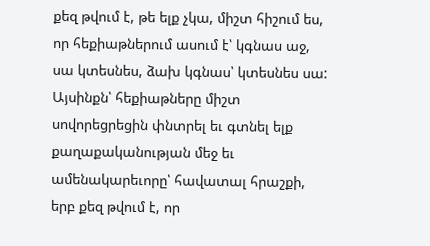քեզ թվում է, թե ելք չկա, միշտ հիշում ես, որ հեքիաթներում ասում է՝ կգնաս աջ, սա կտեսնես, ձախ կգնաս՝ կտեսնես սա: Այսինքն՝ հեքիաթները միշտ սովորեցրեցին փնտրել եւ գտնել ելք քաղաքականության մեջ եւ ամենակարեւորը՝ հավատալ հրաշքի, երբ քեզ թվում է, որ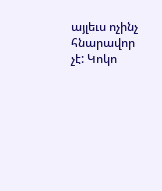այլեւս ոչինչ հնարավոր չէ: Կոկո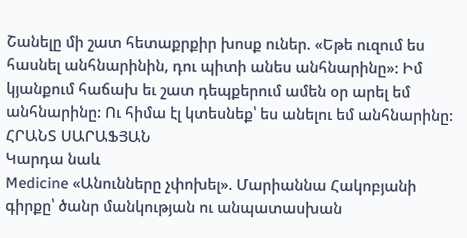Շանելը մի շատ հետաքրքիր խոսք ուներ. «Եթե ուզում ես հասնել անհնարինին, դու պիտի անես անհնարինը»: Իմ կյանքում հաճախ եւ շատ դեպքերում ամեն օր արել եմ անհնարինը: Ու հիմա էլ կտեսնեք՝ ես անելու եմ անհնարինը:
ՀՐԱՆՏ ՍԱՐԱՖՅԱՆ
Կարդա նաև
Medicine «Անունները չփոխել». Մարիաննա Հակոբյանի գիրքը՝ ծանր մանկության ու անպատասխան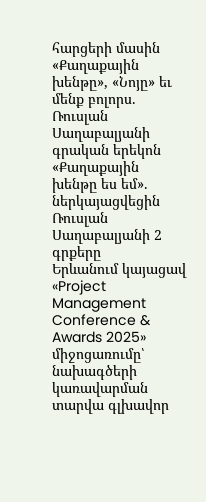հարցերի մասին
«Քաղաքային խենթը», «Նոյը» եւ մենք բոլորս. Ռուսլան Սաղաբալյանի գրական երեկոն
«Քաղաքային խենթը ես եմ». ներկայացվեցին Ռուսլան Սաղաբալյանի 2 գրքերը
Երևանում կայացավ «Project Management Conference & Awards 2025» միջոցառումը՝ նախագծերի կառավարման տարվա գլխավոր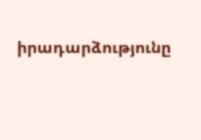իրադարձությունը